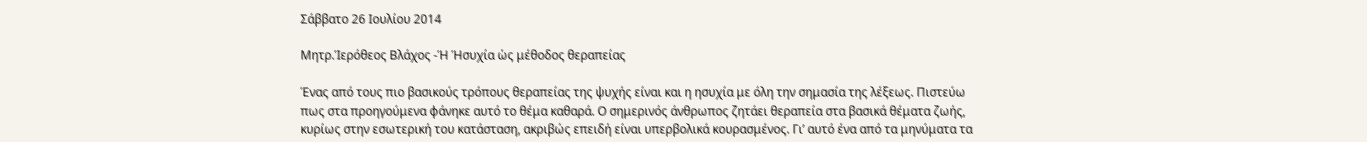Σάββατο 26 Ιουλίου 2014

Μητρ.Ἱερόθεος Βλάχος -Ἡ Ἡσυχία ὡς μέθοδος θεραπείας

Ένας από τους πιο βασικούς τρόπους θεραπείας της ψυχής είναι και η ησυχία με όλη την σημασία της λέξεως. Πιστεύω πως στα προηγούμενα φάνηκε αυτό το θέμα καθαρά. Ο σημερινός άνθρωπος ζητάει θεραπεία στα βασικά θέματα ζωής, κυρίως στην εσωτερική του κατάσταση, ακριβώς επειδή είναι υπερβολικά κουρασμένος. Γι’ αυτό ένα από τα μηνύματα τα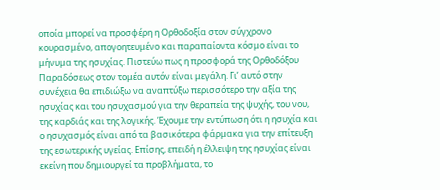οποία μπορεί να προσφέρη η Ορθοδοξία στον σύγχρονο κουρασμένο, απογοητευμένο και παραπαίοντα κόσμο είναι το μήνυμα της ησυχίας. Πιστεύω πως η προσφορά της Ορθοδόξου Παραδόσεως στον τομέα αυτόν είναι μεγάλη. Γι’ αυτό στην συνέχεια θα επιδιώξω να αναπτύξω περισσότερο την αξία της ησυχίας και του ησυχασμού για την θεραπεία της ψυχής, του νου, της καρδιάς και της λογικής. Έχουμε την εντύπωση ότι η ησυχία και ο ησυχασμός είναι από τα βασικότερα φάρμακα για την επίτευξη της εσωτερικής υγείας. Επίσης, επειδή η έλλειψη της ησυχίας είναι εκείνη που δημιουργεί τα προβλήματα, το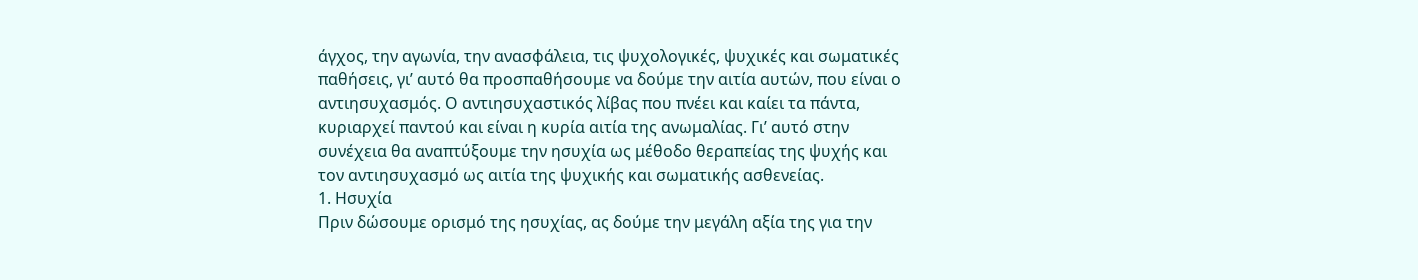άγχος, την αγωνία, την ανασφάλεια, τις ψυχολογικές, ψυχικές και σωματικές παθήσεις, γι’ αυτό θα προσπαθήσουμε να δούμε την αιτία αυτών, που είναι ο αντιησυχασμός. Ο αντιησυχαστικός λίβας που πνέει και καίει τα πάντα, κυριαρχεί παντού και είναι η κυρία αιτία της ανωμαλίας. Γι’ αυτό στην συνέχεια θα αναπτύξουμε την ησυχία ως μέθοδο θεραπείας της ψυχής και τον αντιησυχασμό ως αιτία της ψυχικής και σωματικής ασθενείας.
1. Ησυχία
Πριν δώσουμε ορισμό της ησυχίας, ας δούμε την μεγάλη αξία της για την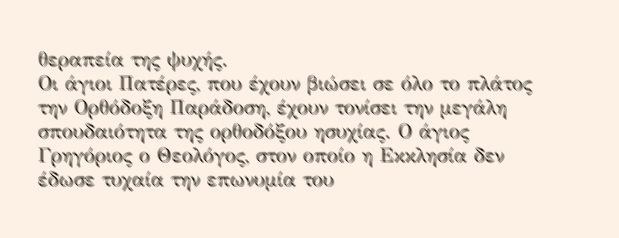θεραπεία της ψυχής.
Οι άγιοι Πατέρες, που έχουν βιώσει σε όλο το πλάτος την Ορθόδοξη Παράδοση, έχουν τονίσει την μεγάλη σπουδαιότητα της ορθοδόξου ησυχίας. Ο άγιος Γρηγόριος ο Θεολόγος, στον οποίο η Εκκλησία δεν έδωσε τυχαία την επωνυμία του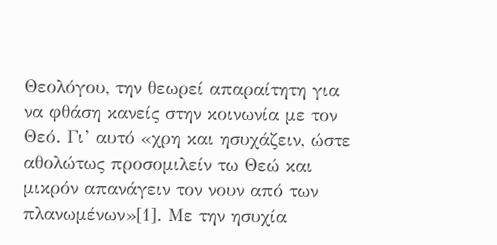Θεολόγου, την θεωρεί απαραίτητη για να φθάση κανείς στην κοινωνία με τον Θεό. Γι’ αυτό «χρη και ησυχάζειν, ώστε αθολώτως προσομιλείν τω Θεώ και μικρόν απανάγειν τον νουν από των πλανωμένων»[1]. Με την ησυχία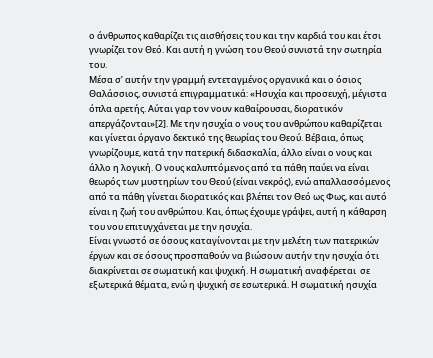ο άνθρωπος καθαρίζει τις αισθήσεις του και την καρδιά του και έτσι γνωρίζει τον Θεό. Και αυτή η γνώση του Θεού συνιστά την σωτηρία του.
Μέσα σ’ αυτήν την γραμμή εντεταγμένος οργανικά και ο όσιος Θαλάσσιος, συνιστά επιγραμματικά: «Ησυχία και προσευχή, μέγιστα όπλα αρετής. Αύται γαρ τον νουν καθαίρουσαι, διορατικόν απεργάζονται»[2]. Με την ησυχία ο νους του ανθρώπου καθαρίζεται και γίνεται όργανο δεκτικό της θεωρίας του Θεού. Βέβαια, όπως γνωρίζουμε, κατά την πατερική διδασκαλία, άλλο είναι ο νους και άλλο η λογική. Ο νους καλυπτόμενος από τα πάθη παύει να είναι θεωρός των μυστηρίων του Θεού (είναι νεκρός), ενώ απαλλασσόμενος από τα πάθη γίνεται διορατικός και βλέπει τον Θεό ως Φως, και αυτό είναι η ζωή του ανθρώπου. Και, όπως έχουμε γράψει, αυτή η κάθαρση του νου επιτυγχάνεται με την ησυχία.
Είναι γνωστό σε όσους καταγίνονται με την μελέτη των πατερικών έργων και σε όσους προσπαθούν να βιώσουν αυτήν την ησυχία ότι διακρίνεται σε σωματική και ψυχική. Η σωματική αναφέρεται  σε εξωτερικά θέματα, ενώ η ψυχική σε εσωτερικά. Η σωματική ησυχία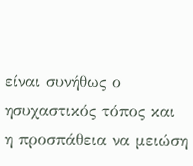είναι συνήθως ο ησυχαστικός τόπος και η προσπάθεια να μειώση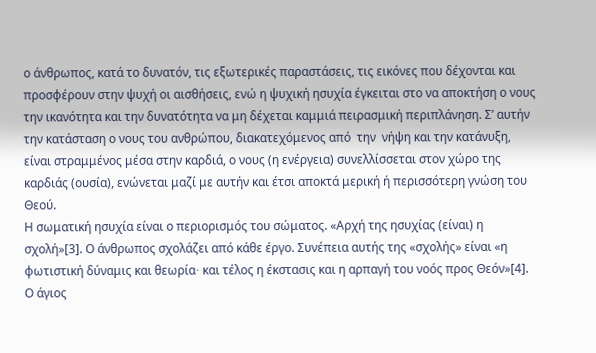ο άνθρωπος, κατά το δυνατόν, τις εξωτερικές παραστάσεις, τις εικόνες που δέχονται και προσφέρουν στην ψυχή οι αισθήσεις, ενώ η ψυχική ησυχία έγκειται στο να αποκτήση ο νους την ικανότητα και την δυνατότητα να μη δέχεται καμμιά πειρασμική περιπλάνηση. Σ’ αυτήν την κατάσταση ο νους του ανθρώπου, διακατεχόμενος από  την  νήψη και την κατάνυξη, είναι στραμμένος μέσα στην καρδιά, ο νους (η ενέργεια) συνελλίσσεται στον χώρο της καρδιάς (ουσία), ενώνεται μαζί με αυτήν και έτσι αποκτά μερική ή περισσότερη γνώση του Θεού.
Η σωματική ησυχία είναι ο περιορισμός του σώματος. «Αρχή της ησυχίας (είναι) η σχολή»[3]. Ο άνθρωπος σχολάζει από κάθε έργο. Συνέπεια αυτής της «σχολής» είναι «η φωτιστική δύναμις και θεωρία∙ και τέλος η έκστασις και η αρπαγή του νοός προς Θεόν»[4]. Ο άγιος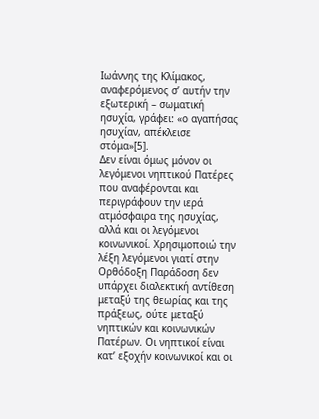Ιωάννης της Κλίμακος, αναφερόμενος σ’ αυτήν την εξωτερική – σωματική ησυχία, γράφει: «ο αγαπήσας ησυχίαν, απέκλεισε στόμα»[5].
Δεν είναι όμως μόνον οι λεγόμενοι νηπτικού Πατέρες που αναφέρονται και περιγράφουν την ιερά ατμόσφαιρα της ησυχίας, αλλά και οι λεγόμενοι κοινωνικοί. Χρησιμοποιώ την λέξη λεγόμενοι γιατί στην Ορθόδοξη Παράδοση δεν υπάρχει διαλεκτική αντίθεση μεταξύ της θεωρίας και της πράξεως, ούτε μεταξύ νηπτικών και κοινωνικών Πατέρων. Οι νηπτικοί είναι κατ’ εξοχήν κοινωνικοί και οι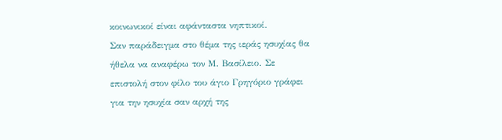κοινωνικοί είναι αφάνταστα νηπτικοί.
Σαν παράδειγμα στο θέμα της ιεράς ησυχίας θα ήθελα να αναφέρω τον Μ. Βασίλειο. Σε επιστολή στον φίλο του άγιο Γρηγόριο γράφει για την ησυχία σαν αρχή της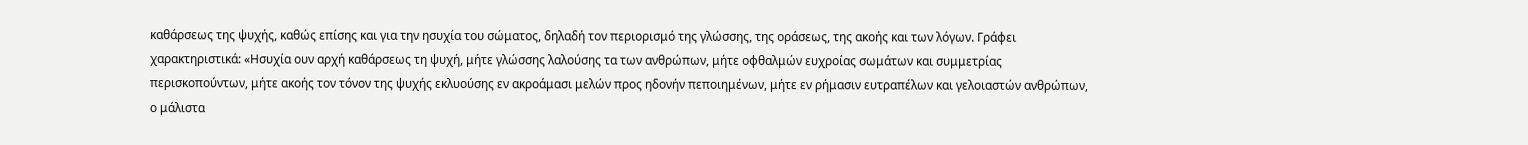καθάρσεως της ψυχής, καθώς επίσης και για την ησυχία του σώματος, δηλαδή τον περιορισμό της γλώσσης, της οράσεως, της ακοής και των λόγων. Γράφει χαρακτηριστικά: «Ησυχία ουν αρχή καθάρσεως τη ψυχή, μήτε γλώσσης λαλούσης τα των ανθρώπων, μήτε οφθαλμών ευχροίας σωμάτων και συμμετρίας περισκοπούντων, μήτε ακοής τον τόνον της ψυχής εκλυούσης εν ακροάμασι μελών προς ηδονήν πεποιημένων, μήτε εν ρήμασιν ευτραπέλων και γελοιαστών ανθρώπων, ο μάλιστα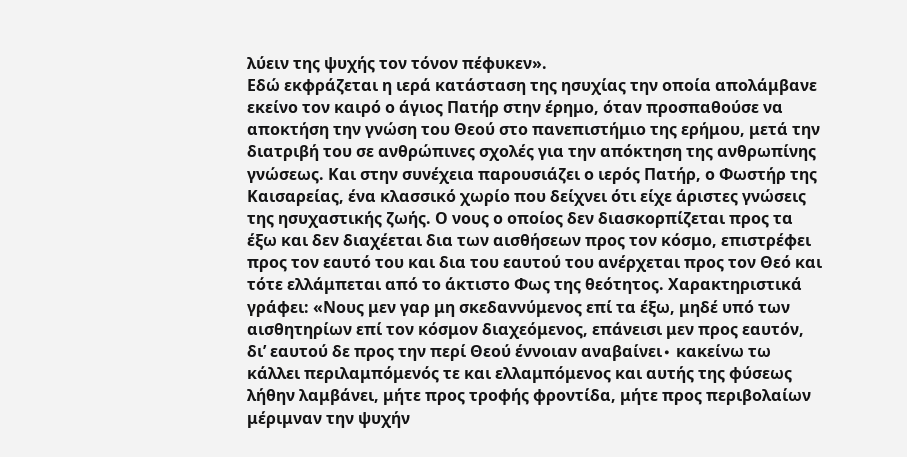λύειν της ψυχής τον τόνον πέφυκεν».
Εδώ εκφράζεται η ιερά κατάσταση της ησυχίας την οποία απολάμβανε εκείνο τον καιρό ο άγιος Πατήρ στην έρημο, όταν προσπαθούσε να αποκτήση την γνώση του Θεού στο πανεπιστήμιο της ερήμου, μετά την διατριβή του σε ανθρώπινες σχολές για την απόκτηση της ανθρωπίνης γνώσεως. Και στην συνέχεια παρουσιάζει ο ιερός Πατήρ, ο Φωστήρ της Καισαρείας, ένα κλασσικό χωρίο που δείχνει ότι είχε άριστες γνώσεις της ησυχαστικής ζωής. Ο νους ο οποίος δεν διασκορπίζεται προς τα έξω και δεν διαχέεται δια των αισθήσεων προς τον κόσμο, επιστρέφει προς τον εαυτό του και δια του εαυτού του ανέρχεται προς τον Θεό και τότε ελλάμπεται από το άκτιστο Φως της θεότητος. Χαρακτηριστικά γράφει: «Νους μεν γαρ μη σκεδαννύμενος επί τα έξω, μηδέ υπό των αισθητηρίων επί τον κόσμον διαχεόμενος, επάνεισι μεν προς εαυτόν, δι’ εαυτού δε προς την περί Θεού έννοιαν αναβαίνει∙ κακείνω τω κάλλει περιλαμπόμενός τε και ελλαμπόμενος και αυτής της φύσεως λήθην λαμβάνει, μήτε προς τροφής φροντίδα, μήτε προς περιβολαίων μέριμναν την ψυχήν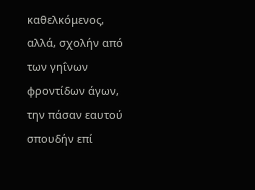καθελκόμενος, αλλά, σχολήν από των γηΐνων φροντίδων άγων, την πάσαν εαυτού σπουδήν επί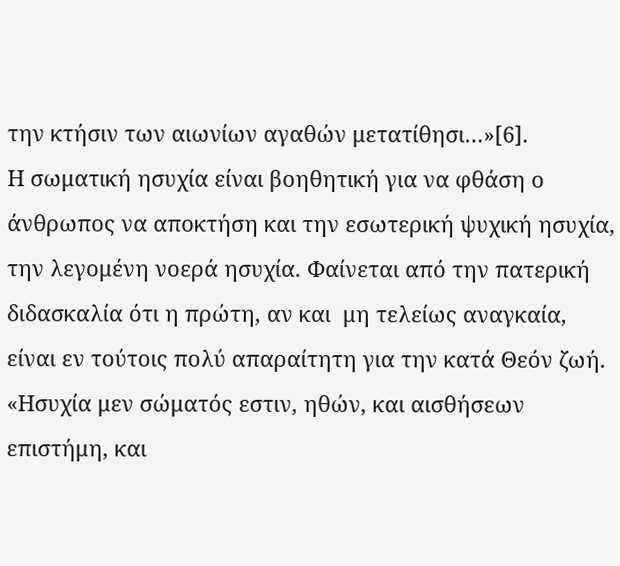την κτήσιν των αιωνίων αγαθών μετατίθησι…»[6].
Η σωματική ησυχία είναι βοηθητική για να φθάση ο άνθρωπος να αποκτήση και την εσωτερική ψυχική ησυχία, την λεγομένη νοερά ησυχία. Φαίνεται από την πατερική διδασκαλία ότι η πρώτη, αν και  μη τελείως αναγκαία, είναι εν τούτοις πολύ απαραίτητη για την κατά Θεόν ζωή. «Ησυχία μεν σώματός εστιν, ηθών, και αισθήσεων επιστήμη, και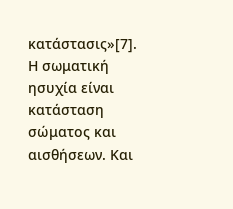κατάστασις»[7]. Η σωματική ησυχία είναι κατάσταση σώματος και αισθήσεων. Και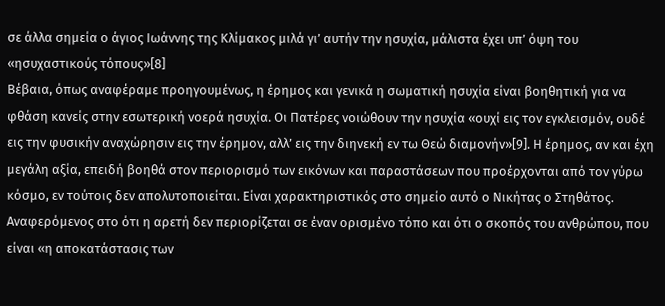σε άλλα σημεία ο άγιος Ιωάννης της Κλίμακος μιλά γι’ αυτήν την ησυχία, μάλιστα έχει υπ’ όψη του «ησυχαστικούς τόπους»[8]
Βέβαια, όπως αναφέραμε προηγουμένως, η έρημος και γενικά η σωματική ησυχία είναι βοηθητική για να φθάση κανείς στην εσωτερική νοερά ησυχία. Οι Πατέρες νοιώθουν την ησυχία «ουχί εις τον εγκλεισμόν, ουδέ εις την φυσικήν αναχώρησιν εις την έρημον, αλλ’ εις την διηνεκή εν τω Θεώ διαμονήν»[9]. Η έρημος, αν και έχη μεγάλη αξία, επειδή βοηθά στον περιορισμό των εικόνων και παραστάσεων που προέρχονται από τον γύρω κόσμο, εν τούτοις δεν απολυτοποιείται. Είναι χαρακτηριστικός στο σημείο αυτό ο Νικήτας ο Στηθάτος. Αναφερόμενος στο ότι η αρετή δεν περιορίζεται σε έναν ορισμένο τόπο και ότι ο σκοπός του ανθρώπου, που είναι «η αποκατάστασις των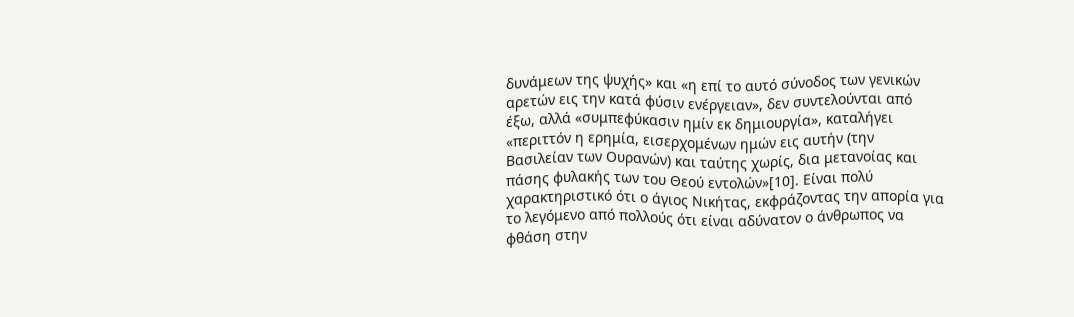δυνάμεων της ψυχής» και «η επί το αυτό σύνοδος των γενικών αρετών εις την κατά φύσιν ενέργειαν», δεν συντελούνται από έξω, αλλά «συμπεφύκασιν ημίν εκ δημιουργία», καταλήγει «περιττόν η ερημία, εισερχομένων ημών εις αυτήν (την Βασιλείαν των Ουρανών) και ταύτης χωρίς, δια μετανοίας και πάσης φυλακής των του Θεού εντολών»[10]. Είναι πολύ χαρακτηριστικό ότι ο άγιος Νικήτας, εκφράζοντας την απορία για το λεγόμενο από πολλούς ότι είναι αδύνατον ο άνθρωπος να φθάση στην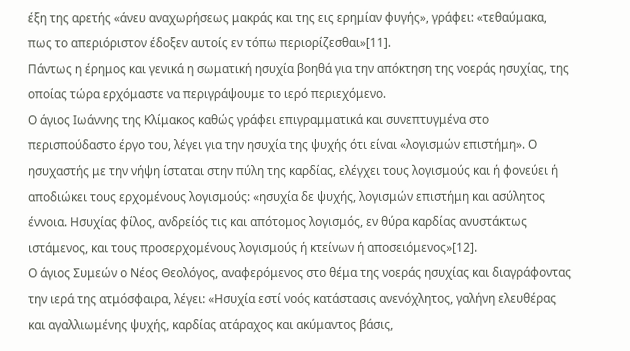έξη της αρετής «άνευ αναχωρήσεως μακράς και της εις ερημίαν φυγής», γράφει: «τεθαύμακα, πως το απεριόριστον έδοξεν αυτοίς εν τόπω περιορίζεσθαι»[11].
Πάντως η έρημος και γενικά η σωματική ησυχία βοηθά για την απόκτηση της νοεράς ησυχίας, της οποίας τώρα ερχόμαστε να περιγράψουμε το ιερό περιεχόμενο.
Ο άγιος Ιωάννης της Κλίμακος καθώς γράφει επιγραμματικά και συνεπτυγμένα στο περισπούδαστο έργο του, λέγει για την ησυχία της ψυχής ότι είναι «λογισμών επιστήμη». Ο ησυχαστής με την νήψη ίσταται στην πύλη της καρδίας, ελέγχει τους λογισμούς και ή φονεύει ή αποδιώκει τους ερχομένους λογισμούς: «ησυχία δε ψυχής, λογισμών επιστήμη και ασύλητος έννοια. Ησυχίας φίλος, ανδρείός τις και απότομος λογισμός, εν θύρα καρδίας ανυστάκτως ιστάμενος, και τους προσερχομένους λογισμούς ή κτείνων ή αποσειόμενος»[12].
Ο άγιος Συμεών ο Νέος Θεολόγος, αναφερόμενος στο θέμα της νοεράς ησυχίας και διαγράφοντας την ιερά της ατμόσφαιρα, λέγει: «Ησυχία εστί νοός κατάστασις ανενόχλητος, γαλήνη ελευθέρας και αγαλλιωμένης ψυχής, καρδίας ατάραχος και ακύμαντος βάσις,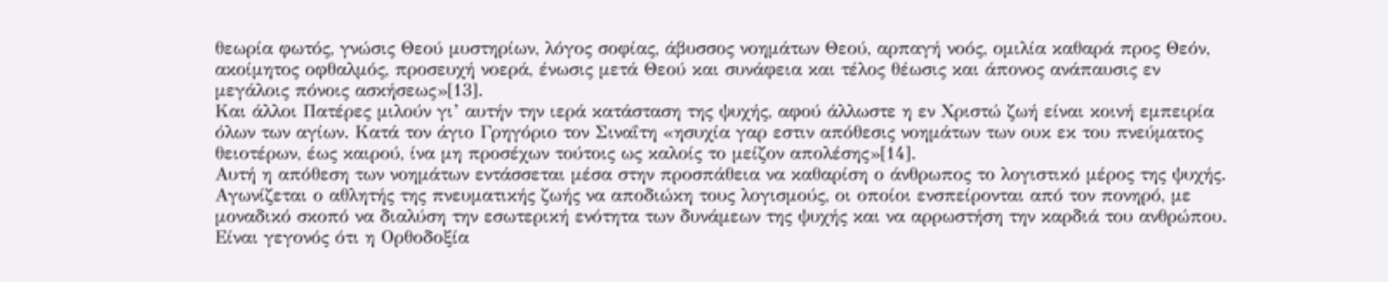θεωρία φωτός, γνώσις Θεού μυστηρίων, λόγος σοφίας, άβυσσος νοημάτων Θεού, αρπαγή νοός, ομιλία καθαρά προς Θεόν, ακοίμητος οφθαλμός, προσευχή νοερά, ένωσις μετά Θεού και συνάφεια και τέλος θέωσις και άπονος ανάπαυσις εν μεγάλοις πόνοις ασκήσεως»[13].
Και άλλοι Πατέρες μιλούν γι’ αυτήν την ιερά κατάσταση της ψυχής, αφού άλλωστε η εν Χριστώ ζωή είναι κοινή εμπειρία όλων των αγίων. Κατά τον άγιο Γρηγόριο τον Σιναΐτη «ησυχία γαρ εστιν απόθεσις νοημάτων των ουκ εκ του πνεύματος θειοτέρων, έως καιρού, ίνα μη προσέχων τούτοις ως καλοίς το μείζον απολέσης»[14].
Αυτή η απόθεση των νοημάτων εντάσσεται μέσα στην προσπάθεια να καθαρίση ο άνθρωπος το λογιστικό μέρος της ψυχής. Αγωνίζεται ο αθλητής της πνευματικής ζωής να αποδιώκη τους λογισμούς, οι οποίοι ενσπείρονται από τον πονηρό, με μοναδικό σκοπό να διαλύση την εσωτερική ενότητα των δυνάμεων της ψυχής και να αρρωστήση την καρδιά του ανθρώπου. Είναι γεγονός ότι η Ορθοδοξία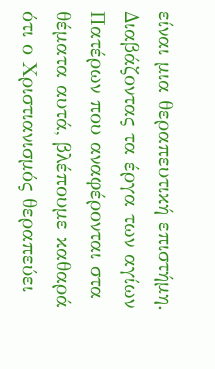είναι μια θεραπευτική επιστήμη. Διαβάζοντας τα έργα των αγίων Πατέρων που αναφέρονται στα θέματα αυτά, βλέπουμε καθαρά ότι ο Χριστιανισμός θεραπεύει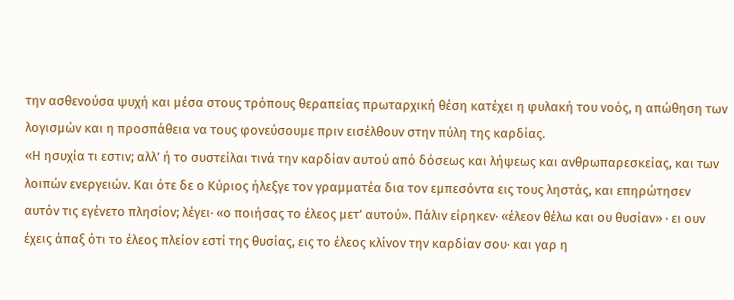την ασθενούσα ψυχή και μέσα στους τρόπους θεραπείας πρωταρχική θέση κατέχει η φυλακή του νοός, η απώθηση των λογισμών και η προσπάθεια να τους φονεύσουμε πριν εισέλθουν στην πύλη της καρδίας.
«Η ησυχία τι εστιν; αλλ’ ή το συστείλαι τινά την καρδίαν αυτού από δόσεως και λήψεως και ανθρωπαρεσκείας, και των λοιπών ενεργειών. Και ότε δε ο Κύριος ήλεξγε τον γραμματέα δια τον εμπεσόντα εις τους ληστάς, και επηρώτησεν αυτόν τις εγένετο πλησίον; λέγει∙ «ο ποιήσας το έλεος μετ’ αυτού». Πάλιν είρηκεν∙ «έλεον θέλω και ου θυσίαν» ∙ ει ουν έχεις άπαξ ότι το έλεος πλείον εστί της θυσίας, εις το έλεος κλίνον την καρδίαν σου∙ και γαρ η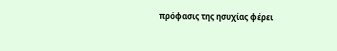πρόφασις της ησυχίας φέρει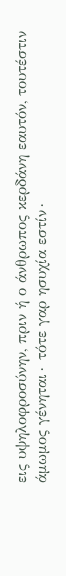εις υψηλοφροσύνην, πριν ή ο άνθρωπος κερδάνη εαυτόν, τουτέστιν άμωμος γένηται∙ τότε γαρ ησυχία εστίν∙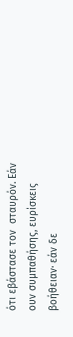ότι εβάστασε τον  σταυρόν. Εάν ουν συμπαθήσης, ευρίσκεις βοήθειαν∙ εάν δε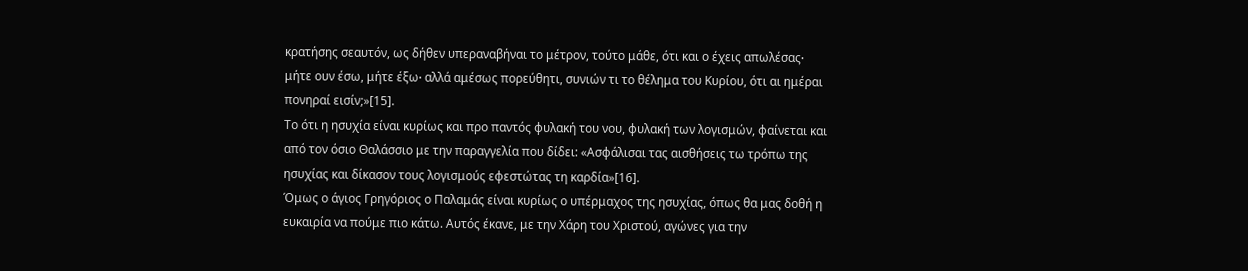κρατήσης σεαυτόν, ως δήθεν υπεραναβήναι το μέτρον, τούτο μάθε, ότι και ο έχεις απωλέσας∙ μήτε ουν έσω, μήτε έξω∙ αλλά αμέσως πορεύθητι, συνιών τι το θέλημα του Κυρίου, ότι αι ημέραι πονηραί εισίν;»[15].
Το ότι η ησυχία είναι κυρίως και προ παντός φυλακή του νου, φυλακή των λογισμών, φαίνεται και από τον όσιο Θαλάσσιο με την παραγγελία που δίδει: «Ασφάλισαι τας αισθήσεις τω τρόπω της ησυχίας και δίκασον τους λογισμούς εφεστώτας τη καρδία»[16].
Όμως ο άγιος Γρηγόριος ο Παλαμάς είναι κυρίως ο υπέρμαχος της ησυχίας, όπως θα μας δοθή η ευκαιρία να πούμε πιο κάτω. Αυτός έκανε, με την Χάρη του Χριστού, αγώνες για την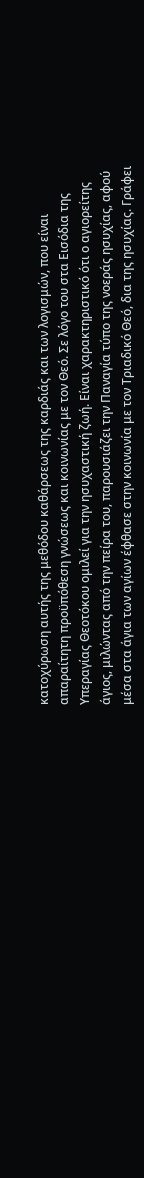κατοχύρωση αυτής της μεθόδου καθάρσεως της καρδιάς και των λογισμών, που είναι απαραίτητη προϋπόθεση γνώσεως και κοινωνίας με τον Θεό. Σε λόγο του στα Εισόδια της Υπεραγίας Θεοτόκου ομιλεί για την ησυχαστική ζωή. Είναι χαρακτηριστικό ότι ο αγιορείτης άγιος, μιλώντας από την πείρα του, παρουσιάζει την Παναγία τύπο της νοεράς ησυχίας, αφού μέσα στα άγια των αγίων έφθασε στην κοινωνία με τον Τριαδικό Θεό, δια της ησυχίας. Γράφει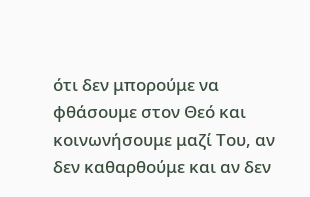ότι δεν μπορούμε να φθάσουμε στον Θεό και κοινωνήσουμε μαζί Του, αν δεν καθαρθούμε και αν δεν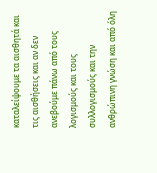καταλείψουμε τα αισθητά και τις αισθήσεις και αν δεν ανεβούμε πάνω από τους λογισμούς και τους συλλογισμούς και την ανθρώπινη γνώση και από όλη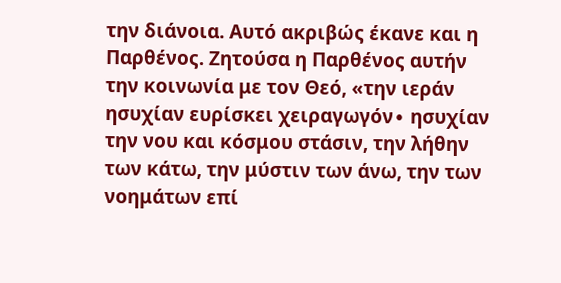την διάνοια. Αυτό ακριβώς έκανε και η Παρθένος. Ζητούσα η Παρθένος αυτήν την κοινωνία με τον Θεό, «την ιεράν ησυχίαν ευρίσκει χειραγωγόν∙ ησυχίαν την νου και κόσμου στάσιν, την λήθην των κάτω, την μύστιν των άνω, την των νοημάτων επί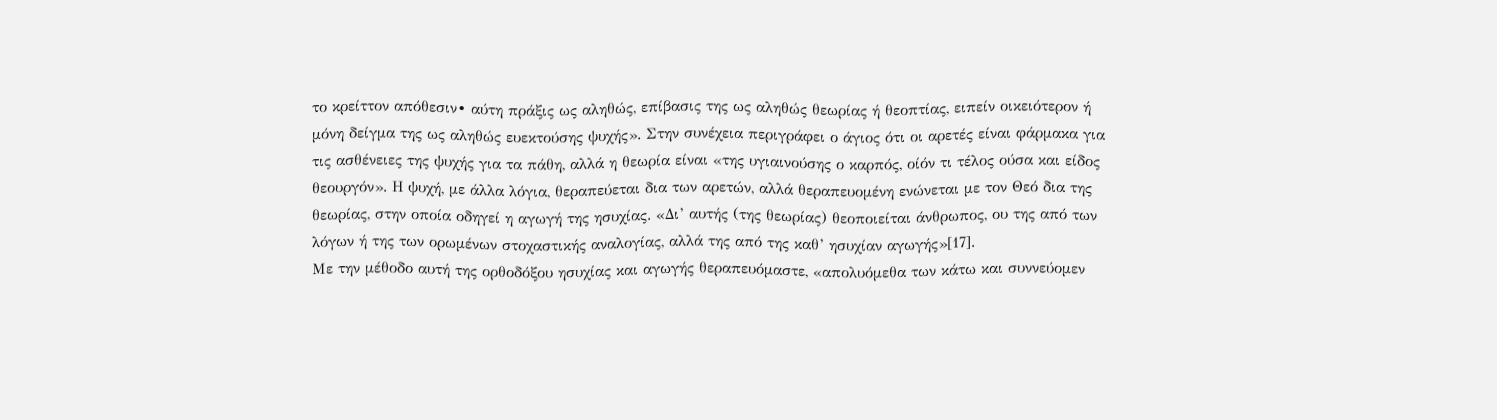το κρείττον απόθεσιν∙ αύτη πράξις ως αληθώς, επίβασις της ως αληθώς θεωρίας ή θεοπτίας, ειπείν οικειότερον ή μόνη δείγμα της ως αληθώς ευεκτούσης ψυχής». Στην συνέχεια περιγράφει ο άγιος ότι οι αρετές είναι φάρμακα για τις ασθένειες της ψυχής για τα πάθη, αλλά η θεωρία είναι «της υγιαινούσης ο καρπός, οίόν τι τέλος ούσα και είδος θεουργόν». Η ψυχή, με άλλα λόγια, θεραπεύεται δια των αρετών, αλλά θεραπευομένη ενώνεται με τον Θεό δια της θεωρίας, στην οποία οδηγεί η αγωγή της ησυχίας. «Δι’ αυτής (της θεωρίας) θεοποιείται άνθρωπος, ου της από των λόγων ή της των ορωμένων στοχαστικής αναλογίας, αλλά της από της καθ’ ησυχίαν αγωγής»[17].
Με την μέθοδο αυτή της ορθοδόξου ησυχίας και αγωγής θεραπευόμαστε, «απολυόμεθα των κάτω και συννεύομεν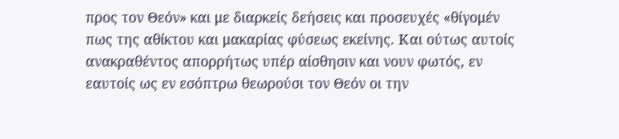προς τον Θεόν» και με διαρκείς δεήσεις και προσευχές «θίγομέν πως της αθίκτου και μακαρίας φύσεως εκείνης. Και ούτως αυτοίς ανακραθέντος απορρήτως υπέρ αίσθησιν και νουν φωτός, εν εαυτοίς ως εν εσόπτρω θεωρούσι τον Θεόν οι την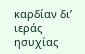καρδίαν δι’ ιεράς ησυχίας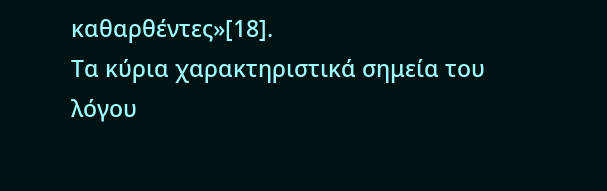καθαρθέντες»[18].
Τα κύρια χαρακτηριστικά σημεία του λόγου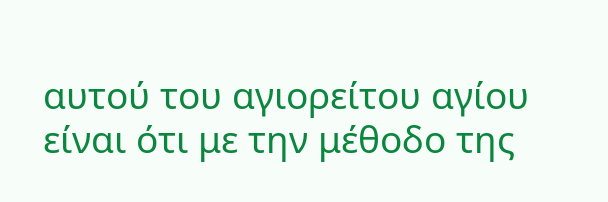αυτού του αγιορείτου αγίου είναι ότι με την μέθοδο της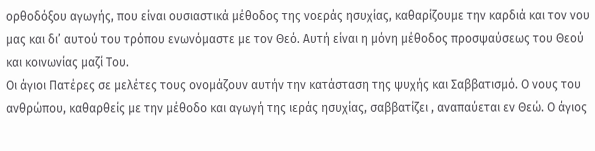ορθοδόξου αγωγής, που είναι ουσιαστικά μέθοδος της νοεράς ησυχίας, καθαρίζουμε την καρδιά και τον νου μας και δι’ αυτού του τρόπου ενωνόμαστε με τον Θεό. Αυτή είναι η μόνη μέθοδος προσψαύσεως του Θεού και κοινωνίας μαζί Του.
Οι άγιοι Πατέρες σε μελέτες τους ονομάζουν αυτήν την κατάσταση της ψυχής και Σαββατισμό. Ο νους του ανθρώπου, καθαρθείς με την μέθοδο και αγωγή της ιεράς ησυχίας, σαββατίζει , αναπαύεται εν Θεώ. Ο άγιος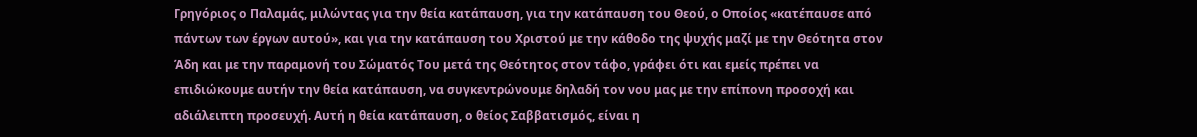Γρηγόριος ο Παλαμάς, μιλώντας για την θεία κατάπαυση, για την κατάπαυση του Θεού, ο Οποίος «κατέπαυσε από πάντων των έργων αυτού», και για την κατάπαυση του Χριστού με την κάθοδο της ψυχής μαζί με την Θεότητα στον Άδη και με την παραμονή του Σώματός Του μετά της Θεότητος στον τάφο, γράφει ότι και εμείς πρέπει να επιδιώκουμε αυτήν την θεία κατάπαυση, να συγκεντρώνουμε δηλαδή τον νου μας με την επίπονη προσοχή και αδιάλειπτη προσευχή. Αυτή η θεία κατάπαυση, ο θείος Σαββατισμός, είναι η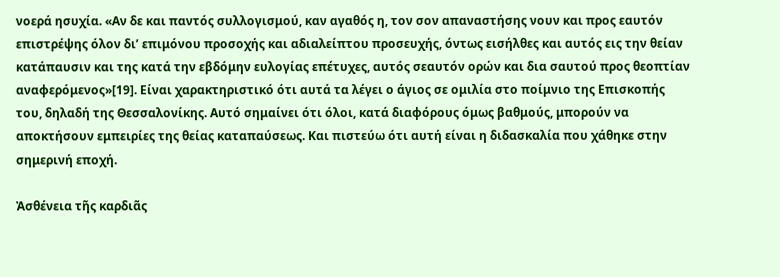νοερά ησυχία. «Αν δε και παντός συλλογισμού, καν αγαθός η, τον σον απαναστήσης νουν και προς εαυτόν επιστρέψης όλον δι’ επιμόνου προσοχής και αδιαλείπτου προσευχής, όντως εισήλθες και αυτός εις την θείαν κατάπαυσιν και της κατά την εβδόμην ευλογίας επέτυχες, αυτός σεαυτόν ορών και δια σαυτού προς θεοπτίαν αναφερόμενος»[19]. Είναι χαρακτηριστικό ότι αυτά τα λέγει ο άγιος σε ομιλία στο ποίμνιο της Επισκοπής του, δηλαδή της Θεσσαλονίκης. Αυτό σημαίνει ότι όλοι, κατά διαφόρους όμως βαθμούς, μπορούν να αποκτήσουν εμπειρίες της θείας καταπαύσεως. Και πιστεύω ότι αυτή είναι η διδασκαλία που χάθηκε στην σημερινή εποχή.

Ἀσθένεια τῆς καρδιᾶς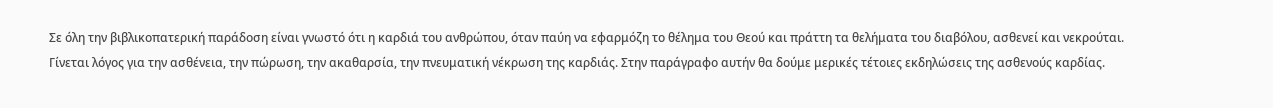Σε όλη την βιβλικοπατερική παράδοση είναι γνωστό ότι η καρδιά του ανθρώπου, όταν παύη να εφαρμόζη το θέλημα του Θεού και πράττη τα θελήματα του διαβόλου, ασθενεί και νεκρούται. Γίνεται λόγος για την ασθένεια, την πώρωση, την ακαθαρσία, την πνευματική νέκρωση της καρδιάς. Στην παράγραφο αυτήν θα δούμε μερικές τέτοιες εκδηλώσεις της ασθενούς καρδίας.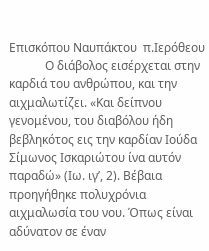Επισκόπου Ναυπάκτου  π.Ιερόθεου
            Ο διάβολος εισέρχεται στην καρδιά του ανθρώπου, και την αιχμαλωτίζει. «Και δείπνου γενομένου, του διαβόλου ήδη βεβληκότος εις την καρδίαν Ιούδα Σίμωνος Ισκαριώτου ίνα αυτόν παραδώ» (Ιω. ιγ’, 2). Βέβαια προηγήθηκε πολυχρόνια αιχμαλωσία του νου. Όπως είναι αδύνατον σε έναν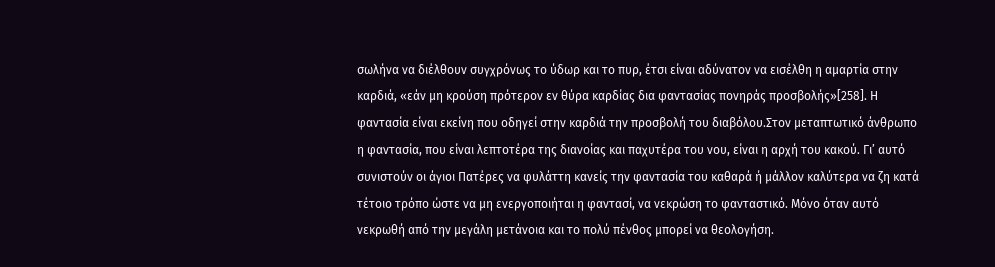σωλήνα να διέλθουν συγχρόνως το ύδωρ και το πυρ, έτσι είναι αδύνατον να εισέλθη η αμαρτία στην καρδιά, «εάν μη κρούση πρότερον εν θύρα καρδίας δια φαντασίας πονηράς προσβολής»[258]. Η φαντασία είναι εκείνη που οδηγεί στην καρδιά την προσβολή του διαβόλου.Στον μεταπτωτικό άνθρωπο η φαντασία, που είναι λεπτοτέρα της διανοίας και παχυτέρα του νου, είναι η αρχή του κακού. Γι’ αυτό συνιστούν οι άγιοι Πατέρες να φυλάττη κανείς την φαντασία του καθαρά ή μάλλον καλύτερα να ζη κατά τέτοιο τρόπο ώστε να μη ενεργοποιήται η φαντασί, να νεκρώση το φανταστικό. Μόνο όταν αυτό νεκρωθή από την μεγάλη μετάνοια και το πολύ πένθος μπορεί να θεολογήση.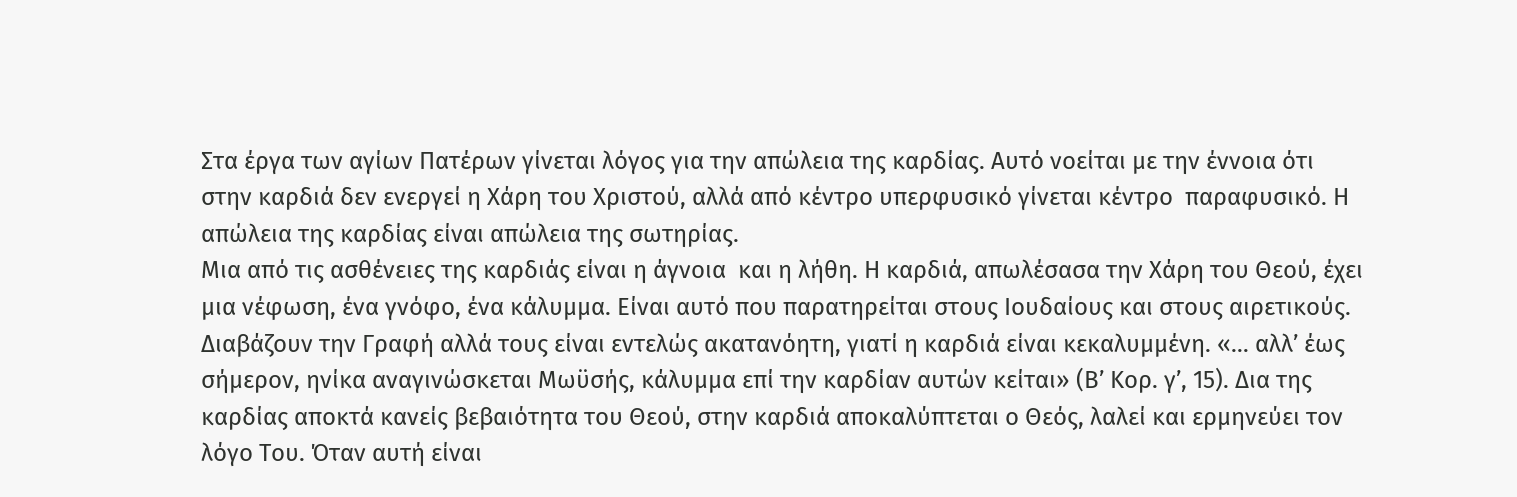Στα έργα των αγίων Πατέρων γίνεται λόγος για την απώλεια της καρδίας. Αυτό νοείται με την έννοια ότι στην καρδιά δεν ενεργεί η Χάρη του Χριστού, αλλά από κέντρο υπερφυσικό γίνεται κέντρο  παραφυσικό. Η απώλεια της καρδίας είναι απώλεια της σωτηρίας.
Μια από τις ασθένειες της καρδιάς είναι η άγνοια  και η λήθη. Η καρδιά, απωλέσασα την Χάρη του Θεού, έχει μια νέφωση, ένα γνόφο, ένα κάλυμμα. Είναι αυτό που παρατηρείται στους Ιουδαίους και στους αιρετικούς. Διαβάζουν την Γραφή αλλά τους είναι εντελώς ακατανόητη, γιατί η καρδιά είναι κεκαλυμμένη. «… αλλ’ έως σήμερον, ηνίκα αναγινώσκεται Μωϋσής, κάλυμμα επί την καρδίαν αυτών κείται» (Β’ Κορ. γ’, 15). Δια της καρδίας αποκτά κανείς βεβαιότητα του Θεού, στην καρδιά αποκαλύπτεται ο Θεός, λαλεί και ερμηνεύει τον λόγο Του. Όταν αυτή είναι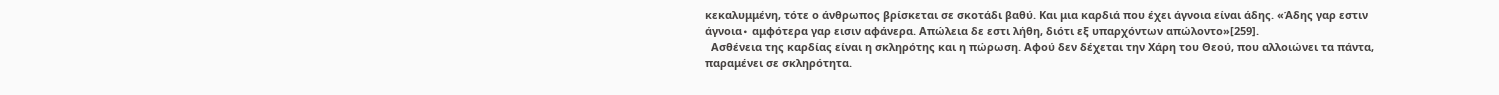κεκαλυμμένη, τότε ο άνθρωπος βρίσκεται σε σκοτάδι βαθύ. Και μια καρδιά που έχει άγνοια είναι άδης. «Άδης γαρ εστιν άγνοια∙ αμφότερα γαρ εισιν αφάνερα. Απώλεια δε εστι λήθη, διότι εξ υπαρχόντων απώλοντο»[259].
  Ασθένεια της καρδίας είναι η σκληρότης και η πώρωση. Αφού δεν δέχεται την Χάρη του Θεού, που αλλοιώνει τα πάντα, παραμένει σε σκληρότητα.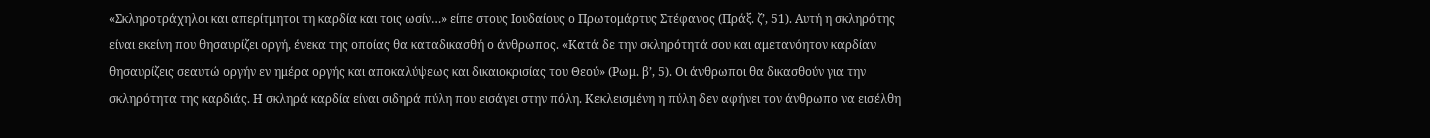«Σκληροτράχηλοι και απερίτμητοι τη καρδία και τοις ωσίν…» είπε στους Ιουδαίους ο Πρωτομάρτυς Στέφανος (Πράξ. ζ’, 51). Αυτή η σκληρότης είναι εκείνη που θησαυρίζει οργή, ένεκα της οποίας θα καταδικασθή ο άνθρωπος. «Κατά δε την σκληρότητά σου και αμετανόητον καρδίαν θησαυρίζεις σεαυτώ οργήν εν ημέρα οργής και αποκαλύψεως και δικαιοκρισίας του Θεού» (Ρωμ. β’, 5). Οι άνθρωποι θα δικασθούν για την σκληρότητα της καρδιάς. Η σκληρά καρδία είναι σιδηρά πύλη που εισάγει στην πόλη. Κεκλεισμένη η πύλη δεν αφήνει τον άνθρωπο να εισέλθη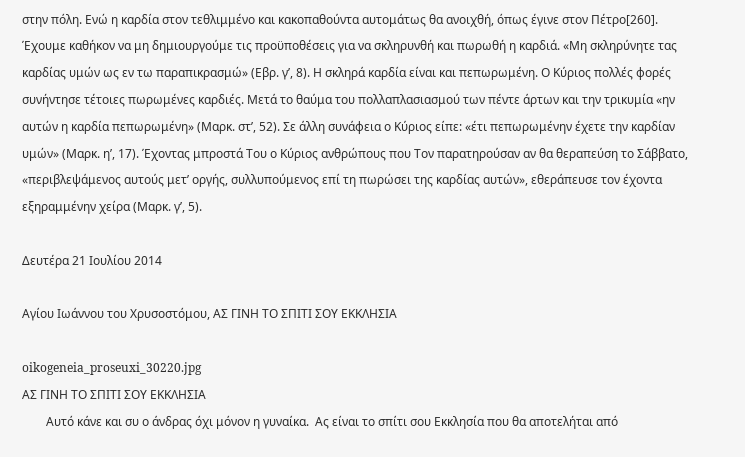στην πόλη. Ενώ η καρδία στον τεθλιμμένο και κακοπαθούντα αυτομάτως θα ανοιχθή, όπως έγινε στον Πέτρο[260]. Έχουμε καθήκον να μη δημιουργούμε τις προϋποθέσεις για να σκληρυνθή και πωρωθή η καρδιά. «Μη σκληρύνητε τας καρδίας υμών ως εν τω παραπικρασμώ» (Εβρ. γ’, 8). Η σκληρά καρδία είναι και πεπωρωμένη. Ο Κύριος πολλές φορές συνήντησε τέτοιες πωρωμένες καρδιές. Μετά το θαύμα του πολλαπλασιασμού των πέντε άρτων και την τρικυμία «ην αυτών η καρδία πεπωρωμένη» (Μαρκ. στ’, 52). Σε άλλη συνάφεια ο Κύριος είπε: «έτι πεπωρωμένην έχετε την καρδίαν υμών» (Μαρκ. η’, 17). Έχοντας μπροστά Του ο Κύριος ανθρώπους που Τον παρατηρούσαν αν θα θεραπεύση το Σάββατο, «περιβλεψάμενος αυτούς μετ’ οργής, συλλυπούμενος επί τη πωρώσει της καρδίας αυτών», εθεράπευσε τον έχοντα εξηραμμένην χείρα (Μαρκ. γ’, 5).

Δευτέρα 21 Ιουλίου 2014

Αγίου Ιωάννου του Χρυσοστόμου, ΑΣ ΓΙΝΗ ΤΟ ΣΠΙΤΙ ΣΟΥ ΕΚΚΛΗΣΙΑ

oikogeneia_proseuxi_30220.jpg
ΑΣ ΓΙΝΗ ΤΟ ΣΠΙΤΙ ΣΟΥ ΕΚΚΛΗΣΙΑ
        Αυτό κάνε και συ ο άνδρας όχι μόνον η γυναίκα.  Ας είναι το σπίτι σου Εκκλησία που θα αποτελήται από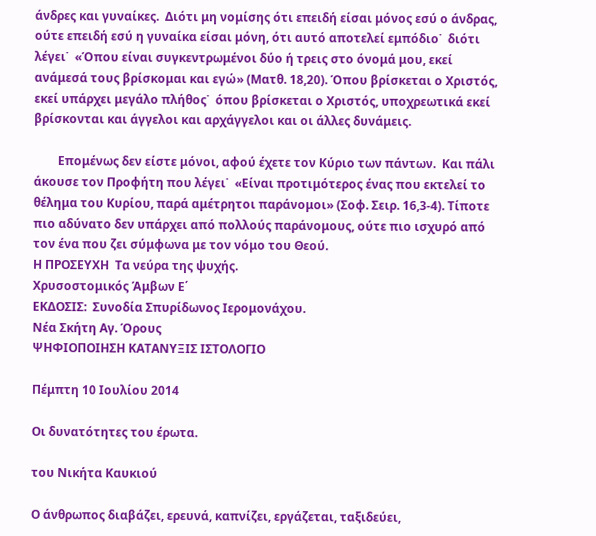άνδρες και γυναίκες.  Διότι μη νομίσης ότι επειδή είσαι μόνος εσύ ο άνδρας, ούτε επειδή εσύ η γυναίκα είσαι μόνη, ότι αυτό αποτελεί εμπόδιο˙  διότι λέγει˙  «Όπου είναι συγκεντρωμένοι δύο ή τρεις στο όνομά μου, εκεί ανάμεσά τους βρίσκομαι και εγώ» (Ματθ. 18,20). Όπου βρίσκεται ο Χριστός, εκεί υπάρχει μεγάλο πλήθος˙  όπου βρίσκεται ο Χριστός, υποχρεωτικά εκεί βρίσκονται και άγγελοι και αρχάγγελοι και οι άλλες δυνάμεις.

        Επομένως δεν είστε μόνοι, αφού έχετε τον Κύριο των πάντων.  Και πάλι άκουσε τον Προφήτη που λέγει˙  «Είναι προτιμότερος ένας που εκτελεί το θέλημα του Κυρίου, παρά αμέτρητοι παράνομοι» (Σοφ. Σειρ. 16,3-4). Τίποτε πιο αδύνατο δεν υπάρχει από πολλούς παράνομους, ούτε πιο ισχυρό από τον ένα που ζει σύμφωνα με τον νόμο του Θεού.
Η ΠΡΟΣΕΥΧΗ  Τα νεύρα της ψυχής.
Χρυσοστομικός Άμβων Ε΄
ΕΚΔΟΣΙΣ:  Συνοδία Σπυρίδωνος Ιερομονάχου.
Νέα Σκήτη Αγ. Όρους
ΨΗΦΙΟΠΟΙΗΣΗ ΚΑΤΑΝΥΞΙΣ ΙΣΤΟΛΟΓΙΟ

Πέμπτη 10 Ιουλίου 2014

Οι δυνατότητες του έρωτα.

του Νικήτα Καυκιού

Ο άνθρωπος διαβάζει, ερευνά, καπνίζει, εργάζεται, ταξιδεύει,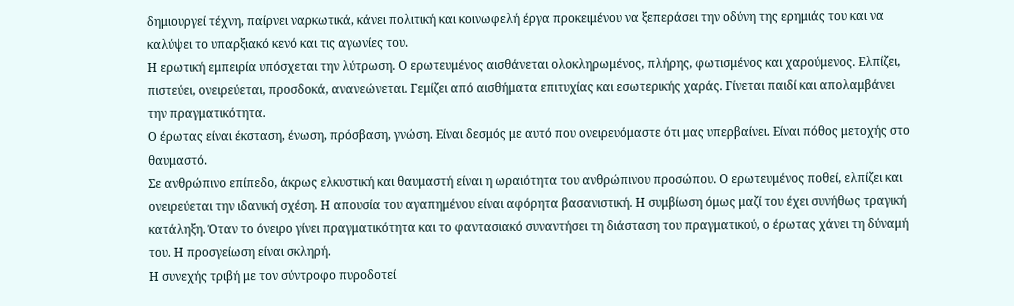δημιουργεί τέχνη, παίρνει ναρκωτικά, κάνει πολιτική και κοινωφελή έργα προκειμένου να ξεπεράσει την οδύνη της ερημιάς του και να καλύψει το υπαρξιακό κενό και τις αγωνίες του.
Η ερωτική εμπειρία υπόσχεται την λύτρωση. Ο ερωτευμένος αισθάνεται ολοκληρωμένος, πλήρης, φωτισμένος και χαρούμενος. Ελπίζει, πιστεύει, ονειρεύεται, προσδοκά, ανανεώνεται. Γεμίζει από αισθήματα επιτυχίας και εσωτερικής χαράς. Γίνεται παιδί και απολαμβάνει την πραγματικότητα.
Ο έρωτας είναι έκσταση, ένωση, πρόσβαση, γνώση. Είναι δεσμός με αυτό που ονειρευόμαστε ότι μας υπερβαίνει. Είναι πόθος μετοχής στο θαυμαστό.
Σε ανθρώπινο επίπεδο, άκρως ελκυστική και θαυμαστή είναι η ωραιότητα του ανθρώπινου προσώπου. Ο ερωτευμένος ποθεί, ελπίζει και ονειρεύεται την ιδανική σχέση. Η απουσία του αγαπημένου είναι αφόρητα βασανιστική. Η συμβίωση όμως μαζί του έχει συνήθως τραγική κατάληξη. Όταν το όνειρο γίνει πραγματικότητα και το φαντασιακό συναντήσει τη διάσταση του πραγματικού, ο έρωτας χάνει τη δύναμή του. Η προσγείωση είναι σκληρή.
Η συνεχής τριβή με τον σύντροφο πυροδοτεί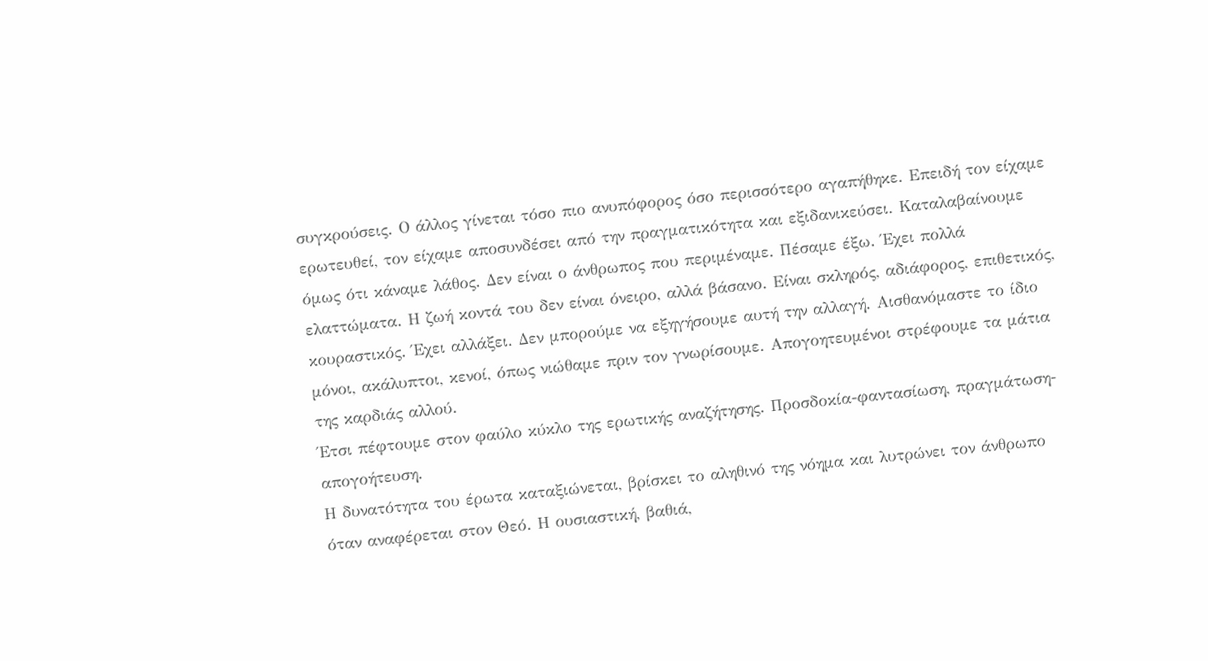συγκρούσεις. Ο άλλος γίνεται τόσο πιο ανυπόφορος όσο περισσότερο αγαπήθηκε. Επειδή τον είχαμε ερωτευθεί, τον είχαμε αποσυνδέσει από την πραγματικότητα και εξιδανικεύσει. Καταλαβαίνουμε όμως ότι κάναμε λάθος. Δεν είναι ο άνθρωπος που περιμέναμε. Πέσαμε έξω. Έχει πολλά ελαττώματα. Η ζωή κοντά του δεν είναι όνειρο, αλλά βάσανο. Είναι σκληρός, αδιάφορος, επιθετικός, κουραστικός. Έχει αλλάξει. Δεν μπορούμε να εξηγήσουμε αυτή την αλλαγή. Αισθανόμαστε το ίδιο μόνοι, ακάλυπτοι, κενοί, όπως νιώθαμε πριν τον γνωρίσουμε. Απογοητευμένοι στρέφουμε τα μάτια της καρδιάς αλλού.
Έτσι πέφτουμε στον φαύλο κύκλο της ερωτικής αναζήτησης. Προσδοκία-φαντασίωση, πραγμάτωση-απογοήτευση.
Η δυνατότητα του έρωτα καταξιώνεται, βρίσκει το αληθινό της νόημα και λυτρώνει τον άνθρωπο όταν αναφέρεται στον Θεό. Η ουσιαστική, βαθιά,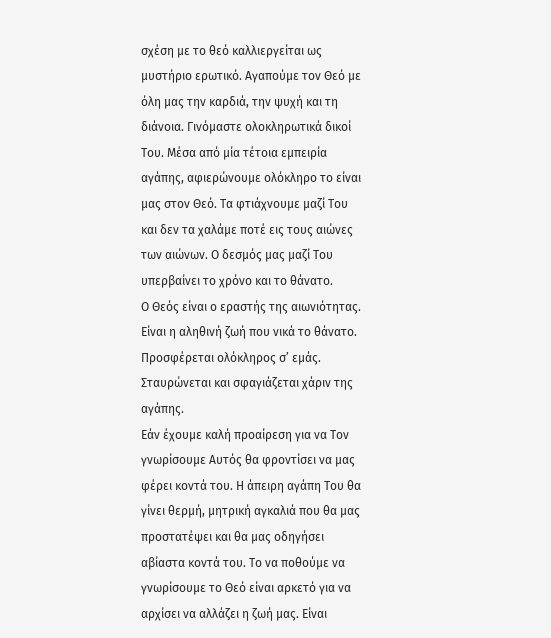σχέση με το θεό καλλιεργείται ως μυστήριο ερωτικό. Αγαπούμε τον Θεό με όλη μας την καρδιά, την ψυχή και τη διάνοια. Γινόμαστε ολοκληρωτικά δικοί Του. Μέσα από μία τέτοια εμπειρία αγάπης, αφιερώνουμε ολόκληρο το είναι μας στον Θεό. Τα φτιάχνουμε μαζί Του και δεν τα χαλάμε ποτέ εις τους αιώνες των αιώνων. Ο δεσμός μας μαζί Του υπερβαίνει το χρόνο και το θάνατο.
Ο Θεός είναι ο εραστής της αιωνιότητας. Είναι η αληθινή ζωή που νικά το θάνατο. Προσφέρεται ολόκληρος σ’ εμάς. Σταυρώνεται και σφαγιάζεται χάριν της αγάπης.
Εάν έχουμε καλή προαίρεση για να Τον γνωρίσουμε Αυτός θα φροντίσει να μας φέρει κοντά του. Η άπειρη αγάπη Του θα γίνει θερμή, μητρική αγκαλιά που θα μας προστατέψει και θα μας οδηγήσει αβίαστα κοντά του. Το να ποθούμε να γνωρίσουμε το Θεό είναι αρκετό για να αρχίσει να αλλάζει η ζωή μας. Είναι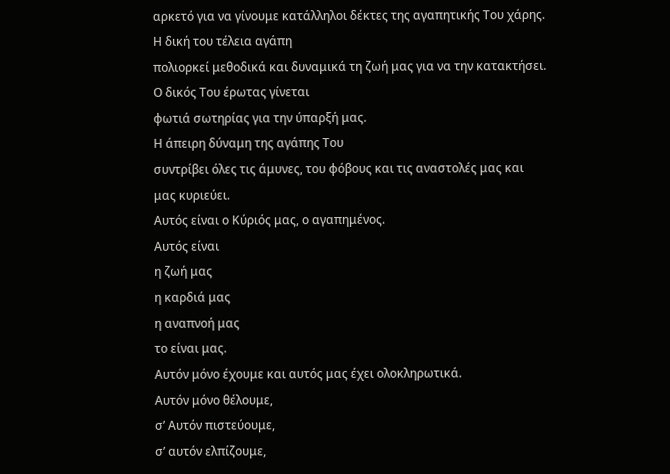αρκετό για να γίνουμε κατάλληλοι δέκτες της αγαπητικής Του χάρης.
Η δική του τέλεια αγάπη
πολιορκεί μεθοδικά και δυναμικά τη ζωή μας για να την κατακτήσει.
Ο δικός Του έρωτας γίνεται
φωτιά σωτηρίας για την ύπαρξή μας.
Η άπειρη δύναμη της αγάπης Του
συντρίβει όλες τις άμυνες, του φόβους και τις αναστολές μας και
μας κυριεύει.
Αυτός είναι ο Κύριός μας, ο αγαπημένος.
Αυτός είναι
η ζωή μας
η καρδιά μας
η αναπνοή μας
το είναι μας.
Αυτόν μόνο έχουμε και αυτός μας έχει ολοκληρωτικά.
Αυτόν μόνο θέλουμε,
σ’ Αυτόν πιστεύουμε,
σ’ αυτόν ελπίζουμε,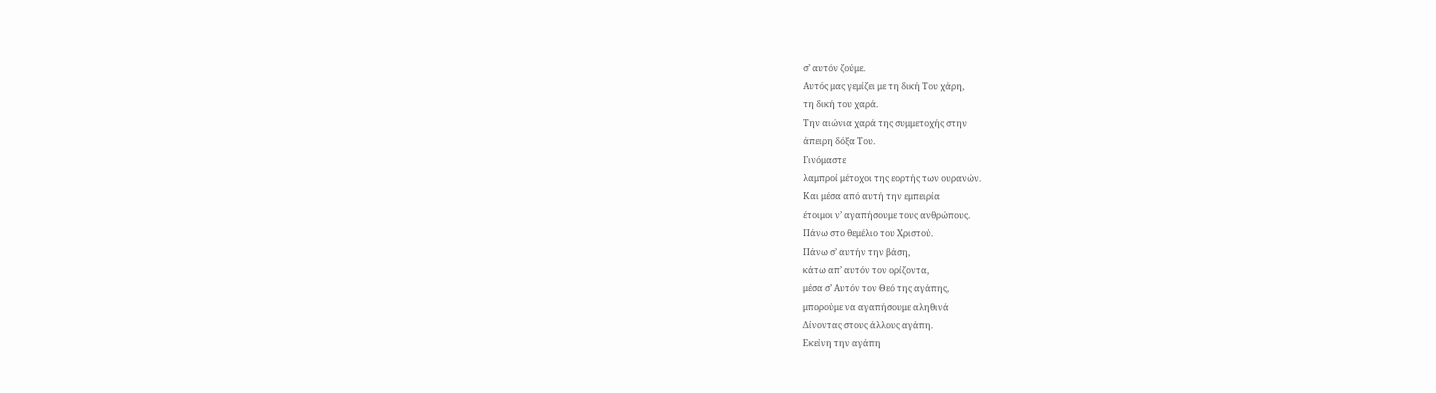σ’ αυτόν ζούμε.
Αυτός μας γεμίζει με τη δική Του χάρη,
τη δική του χαρά.
Την αιώνια χαρά της συμμετοχής στην
άπειρη δόξα Του.
Γινόμαστε
λαμπροί μέτοχοι της εορτής των ουρανών.
Και μέσα από αυτή την εμπειρία
έτοιμοι ν’ αγαπήσουμε τους ανθρώπους.
Πάνω στο θεμέλιο του Χριστού.
Πάνω σ’ αυτήν την βάση,
κάτω απ’ αυτόν τον ορίζοντα,
μέσα σ’ Αυτόν τον Θεό της αγάπης,
μπορούμε να αγαπήσουμε αληθινά
Δίνοντας στους άλλους αγάπη.
Εκείνη την αγάπη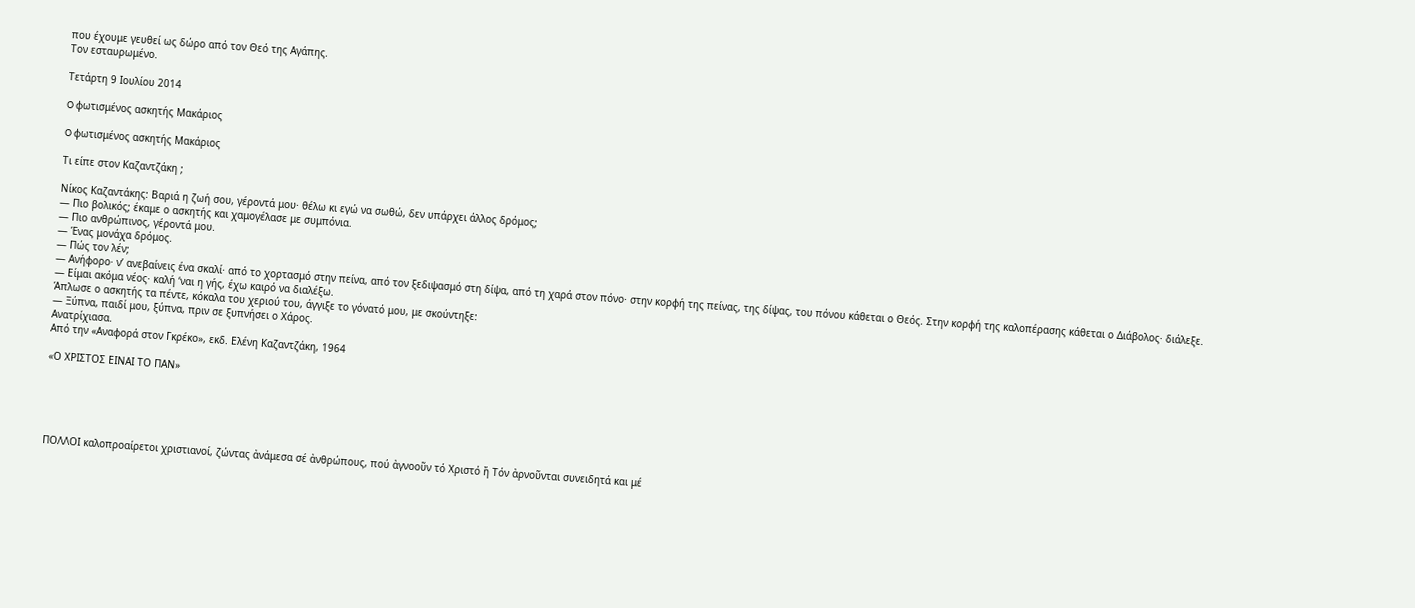που έχουμε γευθεί ως δώρο από τον Θεό της Αγάπης.
Τον εσταυρωμένο.

Τετάρτη 9 Ιουλίου 2014

O φωτισμένος ασκητής Μακάριος

O φωτισμένος ασκητής Μακάριος

Τι είπε στον Καζαντζάκη ;

Νίκος Καζαντάκης: Βαριά η ζωή σου, γέροντά μου· θέλω κι εγώ να σωθώ, δεν υπάρχει άλλος δρόμος;
— Πιο βολικός; έκαμε ο ασκητής και χαμογέλασε με συμπόνια.
— Πιο ανθρώπινος, γέροντά μου.
— Ένας μονάχα δρόμος.
— Πώς τον λέν;
— Ανήφορο· ν’ ανεβαίνεις ένα σκαλί· από το χορτασμό στην πείνα, από τον ξεδιψασμό στη δίψα, από τη χαρά στον πόνο· στην κορφή της πείνας, της δίψας, του πόνου κάθεται ο Θεός. Στην κορφή της καλοπέρασης κάθεται ο Διάβολος· διάλεξε.
— Είμαι ακόμα νέος· καλή ‘ναι η γής, έχω καιρό να διαλέξω.
Άπλωσε ο ασκητής τα πέντε, κόκαλα του χεριού του, άγγιξε το γόνατό μου, με σκούντηξε:
— Ξύπνα, παιδί μου, ξύπνα, πριν σε ξυπνήσει ο Χάρος.
Ανατρίχιασα.
Από την «Αναφορά στον Γκρέκο», εκδ. Ελένη Καζαντζάκη, 1964

«Ο ΧΡΙΣΤΟΣ ΕΙΝΑΙ ΤΟ ΠΑΝ»





ΠΟΛΛΟΙ καλοπροαίρετοι χριστιανοί, ζώντας ἀνάμεσα σέ ἀνθρώπους, πού ἀγνοοῦν τό Χριστό ἤ Τόν ἀρνοῦνται συνειδητά και μέ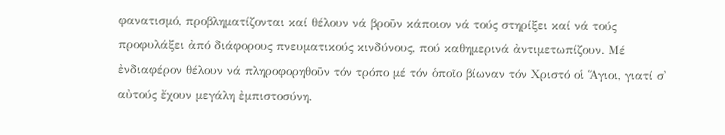φανατισμό, προβληματίζονται καί θέλουν νά βροῦν κάποιον νά τούς στηρίξει καί νά τούς προφυλάξει ἀπό διάφορους πνευματικούς κινδύνους, πού καθημερινά ἀντιμετωπίζουν. Μέ ἐνδιαφέρον θέλουν νά πληροφορηθοῦν τόν τρόπο μέ τόν ὁποῖο βίωναν τόν Χριστό οἱ Ἅγιοι, γιατί σ᾽ αὐτούς ἔχουν μεγάλη ἐμπιστοσύνη.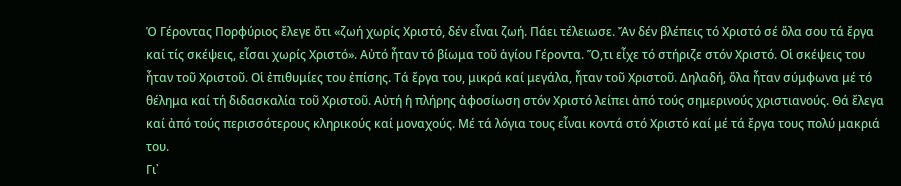Ὁ Γέροντας Πορφύριος ἔλεγε ὅτι «ζωή χωρίς Χριστό, δέν εἶναι ζωή. Πάει τέλειωσε. Ἄν δέν βλέπεις τό Χριστό σέ ὅλα σου τά ἔργα καί τίς σκέψεις, εἶσαι χωρίς Χριστό». Αὐτό ἦταν τό βίωμα τοῦ ἁγίου Γέροντα. Ὅ,τι εἶχε τό στήριζε στόν Χριστό. Οἱ σκέψεις του ἦταν τοῦ Χριστοῦ. Οἱ ἐπιθυμίες του ἐπίσης. Τά ἔργα του, μικρά καί μεγάλα, ἦταν τοῦ Χριστοῦ. Δηλαδή, ὅλα ἦταν σύμφωνα μέ τό θέλημα καί τή διδασκαλία τοῦ Χριστοῦ. Αὐτή ἡ πλήρης ἀφοσίωση στόν Χριστό λείπει ἀπό τούς σημερινούς χριστιανούς. Θά ἔλεγα καί ἀπό τούς περισσότερους κληρικούς καί μοναχούς. Μέ τά λόγια τους εἶναι κοντά στό Χριστό καί μέ τά ἔργα τους πολύ μακριά του.
Γι᾽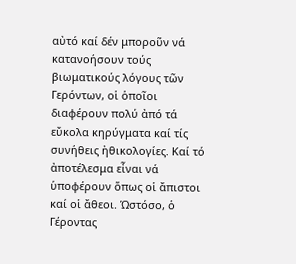αὐτό καί δέν μποροῦν νά κατανοήσουν τούς βιωματικούς λόγους τῶν Γερόντων, οἱ ὁποῖοι διαφέρουν πολύ ἀπό τά εὔκολα κηρύγματα καί τίς συνήθεις ἠθικολογίες. Καί τό ἀποτέλεσμα εἶναι νά ὑποφέρουν ὅπως οἱ ἄπιστοι καί οἱ ἄθεοι. Ὡστόσο, ὁ Γέροντας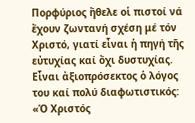Πορφύριος ἤθελε οἱ πιστοί νά ἔχουν ζωντανή σχέση μέ τόν Χριστό, γιατί εἶναι ἡ πηγή τῆς εὐτυχίας καί ὄχι δυστυχίας. Εἶναι ἀξιοπρόσεκτος ὁ λόγος του καί πολύ διαφωτιστικός:
«Ὁ Χριστός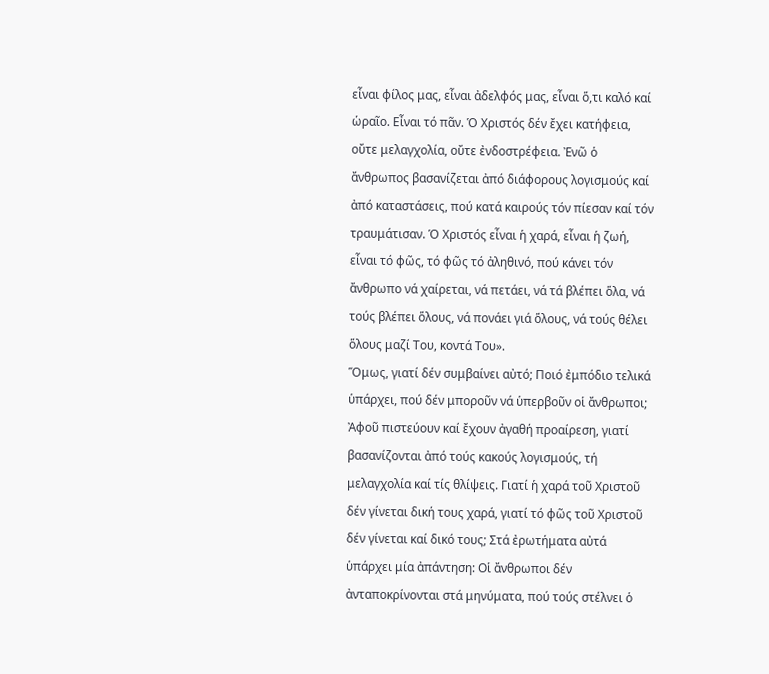εἶναι φίλος μας, εἶναι ἀδελφός μας, εἶναι ὅ,τι καλό καί ὡραῖο. Εἶναι τό πᾶν. Ὁ Χριστός δέν ἔχει κατήφεια, οὔτε μελαγχολία, οὔτε ἐνδοστρέφεια. Ἐνῶ ὁ ἄνθρωπος βασανίζεται ἀπό διάφορους λογισμούς καί ἀπό καταστάσεις, πού κατά καιρούς τόν πίεσαν καί τόν τραυμάτισαν. Ὁ Χριστός εἶναι ἡ χαρά, εἶναι ἡ ζωή, εἶναι τό φῶς, τό φῶς τό ἀληθινό, πού κάνει τόν ἄνθρωπο νά χαίρεται, νά πετάει, νά τά βλέπει ὅλα, νά τούς βλέπει ὅλους, νά πονάει γιά ὅλους, νά τούς θέλει ὅλους μαζί Του, κοντά Του».
Ὅμως, γιατί δέν συμβαίνει αὐτό; Ποιό ἐμπόδιο τελικά ὑπάρχει, πού δέν μποροῦν νά ὑπερβοῦν οἱ ἄνθρωποι; Ἀφοῦ πιστεύουν καί ἔχουν ἀγαθή προαίρεση, γιατί βασανίζονται ἀπό τούς κακούς λογισμούς, τή μελαγχολία καί τίς θλίψεις. Γιατί ἡ χαρά τοῦ Χριστοῦ δέν γίνεται δική τους χαρά, γιατί τό φῶς τοῦ Χριστοῦ δέν γίνεται καί δικό τους; Στά ἐρωτήματα αὐτά ὑπάρχει μία ἀπάντηση: Οἱ ἄνθρωποι δέν ἀνταποκρίνονται στά μηνύματα, πού τούς στέλνει ὁ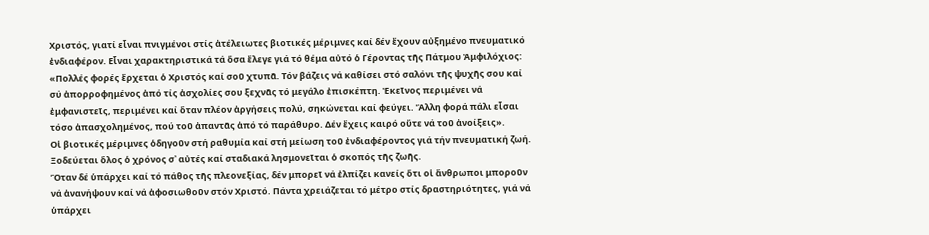Χριστός, γιατί εἶναι πνιγμένοι στίς ἀτέλειωτες βιοτικές μέριμνες καί δέν ἔχουν αὐξημένο πνευματικό ἐνδιαφέρον. Εἶναι χαρακτηριστικά τά ὅσα ἔλεγε γιά τό θέμα αὐτό ὁ Γέροντας τῆς Πάτμου Ἀμφιλόχιος: «Πολλές φορές ἔρχεται ὁ Χριστός καί σοῦ χτυπᾶ. Τόν βάζεις νά καθίσει στό σαλόνι τῆς ψυχῆς σου καί σύ ἀπορροφημένος ἀπό τίς ἀσχολίες σου ξεχνᾶς τό μεγάλο ἐπισκέπτη. Ἐκεῖνος περιμένει νά ἐμφανιστεῖς, περιμένει καί ὅταν πλέον ἀργήσεις πολύ, σηκώνεται καί φεύγει. Ἄλλη φορά πάλι εἶσαι τόσο ἀπασχολημένος, πού τοῦ ἀπαντᾶς ἀπό τό παράθυρο. Δέν ἔχεις καιρό οὔτε νά τοῦ ἀνοίξεις».
Οἱ βιοτικές μέριμνες ὁδηγοῦν στή ραθυμία καί στή μείωση τοῦ ἐνδιαφέροντος γιά τήν πνευματική ζωή. Ξοδεύεται ὅλος ὁ χρόνος σ᾽ αὐτές καί σταδιακά λησμονεῖται ὁ σκοπός τῆς ζωῆς.
Ὅταν δέ ὑπάρχει καί τό πάθος τῆς πλεονεξίας, δέν μπορεῖ νά ἐλπίζει κανείς ὅτι οἱ ἄνθρωποι μποροῦν νά ἀνανήψουν καί νά ἀφοσιωθοῦν στόν Χριστό. Πάντα χρειάζεται τό μέτρο στίς δραστηριότητες, γιά νά ὑπάρχει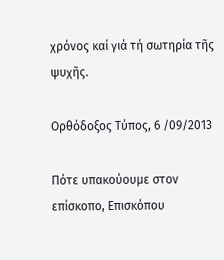χρόνος καί γιά τή σωτηρία τῆς ψυχῆς.

Ορθόδοξος Τύπος, 6 /09/2013

Πότε υπακούουμε στον επίσκοπο, Επισκόπου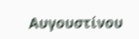Αυγουστίνου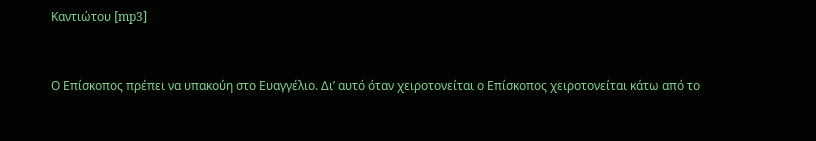Καντιώτου [mp3]


Ο Επίσκοπος πρέπει να υπακούη στο Ευαγγέλιο. Δι’ αυτό όταν χειροτονείται ο Επίσκοπος χειροτονείται κάτω από το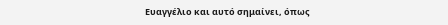Ευαγγέλιο και αυτό σημαίνει, όπως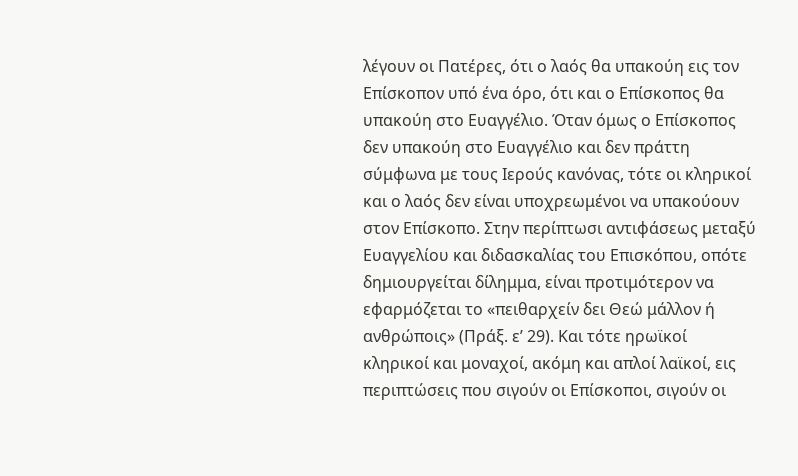λέγουν οι Πατέρες, ότι ο λαός θα υπακούη εις τον Επίσκοπον υπό ένα όρο, ότι και ο Επίσκοπος θα υπακούη στο Ευαγγέλιο. Όταν όμως ο Επίσκοπος δεν υπακούη στο Ευαγγέλιο και δεν πράττη σύμφωνα με τους Ιερούς κανόνας, τότε οι κληρικοί και ο λαός δεν είναι υποχρεωμένοι να υπακούουν στον Επίσκοπο. Στην περίπτωσι αντιφάσεως μεταξύ Ευαγγελίου και διδασκαλίας του Επισκόπου, οπότε δημιουργείται δίλημμα, είναι προτιμότερον να εφαρμόζεται το «πειθαρχείν δει Θεώ μάλλον ή ανθρώποις» (Πράξ. ε’ 29). Και τότε ηρωϊκοί κληρικοί και μοναχοί, ακόμη και απλοί λαϊκοί, εις περιπτώσεις που σιγούν οι Επίσκοποι, σιγούν οι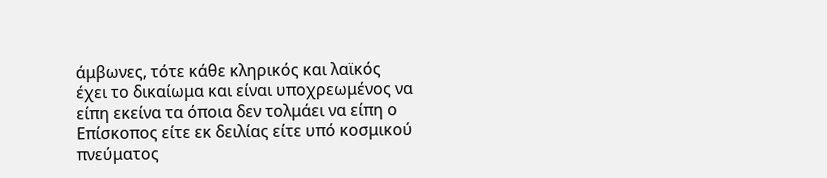άμβωνες, τότε κάθε κληρικός και λαϊκός έχει το δικαίωμα και είναι υποχρεωμένος να είπη εκείνα τα όποια δεν τολμάει να είπη ο Επίσκοπος είτε εκ δειλίας είτε υπό κοσμικού πνεύματος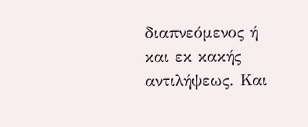διαπνεόμενος ή και εκ κακής αντιλήψεως. Και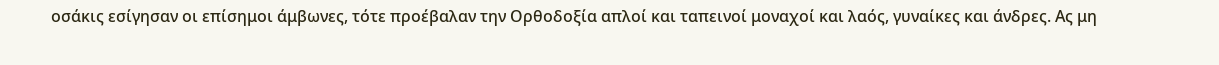οσάκις εσίγησαν οι επίσημοι άμβωνες, τότε προέβαλαν την Ορθοδοξία απλοί και ταπεινοί μοναχοί και λαός, γυναίκες και άνδρες. Ας μη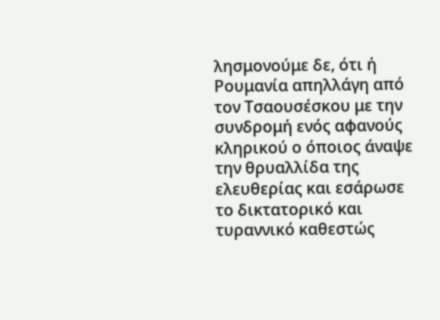λησμονούμε δε, ότι ή Ρουμανία απηλλάγη από τον Τσαουσέσκου με την συνδρομή ενός αφανούς κληρικού ο όποιος άναψε την θρυαλλίδα της ελευθερίας και εσάρωσε το δικτατορικό και τυραννικό καθεστώς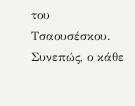του Τσαουσέσκου. Συνεπώς, ο κάθε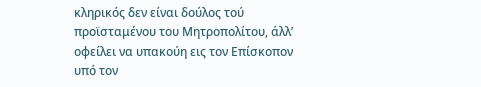κληρικός δεν είναι δούλος τού προϊσταμένου του Μητροπολίτου, άλλ’ οφείλει να υπακούη εις τον Επίσκοπον υπό τον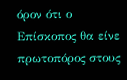όρον ότι ο Επίσκοπος θα είνε πρωτοπόρος στους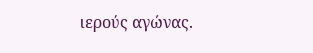ιερούς αγώνας.